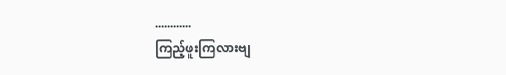............
ကြည့်ဖူးကြလားဗျ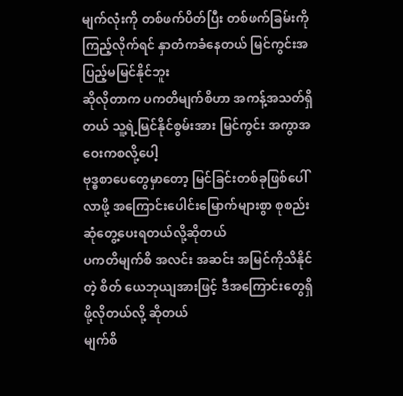မျက်လုံးကို တစ်ဖက်ပိတ်ပြီး တစ်ဖက်ခြမ်းကိုကြည့်လိုက်ရင် နှာတံကခံနေတယ် မြင်ကွင်းအပြည့်မမြင်နိုင်ဘူး
ဆိုလိုတာက ပကတိမျက်စိဟာ အကန့်အသတ်ရှိတယ် သူ့ရဲ့မြင်နိုင်စွမ်းအား မြင်ကွင်း အကွာအဝေးကစလို့ပေါ့
ဗုဒ္ဓစာပေတွေမှာတော့ မြင်ခြင်းတစ်ခုဖြစ်ပေါ်လာဖို့ အကြောင်းပေါင်းမြောက်များစွာ စုစည်းဆုံတွေ့ပေးရတယ်လို့ဆိုတယ်
ပကတိမျက်စိ အလင်း အဆင်း အမြင်ကိုသိနိုင်တဲ့ စိတ် ယေဘုယျအားဖြင့် ဒီအကြောင်းတွေရှိဖို့လိုတယ်လို့ ဆိုတယ်
မျက်စိ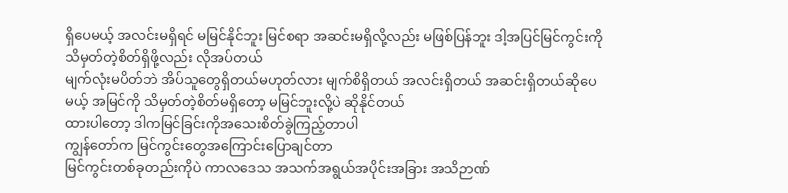ရှိပေမယ့် အလင်းမရှိရင် မမြင်နိုင်ဘူး မြင်စရာ အဆင်းမရှိလို့လည်း မဖြစ်ပြန်ဘူး ဒါ့အပြင်မြင်ကွင်းကို သိမှတ်တဲ့စိတ်ရှိဖို့လည်း လိုအပ်တယ်
မျက်လုံးမပိတ်ဘဲ အိပ်သူတွေရှိတယ်မဟုတ်လား မျက်စိရှိတယ် အလင်းရှိတယ် အဆင်းရှိတယ်ဆိုပေမယ့် အမြင်ကို သိမှတ်တဲ့စိတ်မရှိတော့ မမြင်ဘူးလို့ပဲ ဆိုနိုင်တယ်
ထားပါတော့ ဒါကမြင်ခြင်းကိုအသေးစိတ်ခွဲကြည့်တာပါ
ကျွန်တော်က မြင်ကွင်းတွေအကြောင်းပြောချင်တာ
မြင်ကွင်းတစ်ခုတည်းကိုပဲ ကာလဒေသ အသက်အရွယ်အပိုင်းအခြား အသိဉာဏ်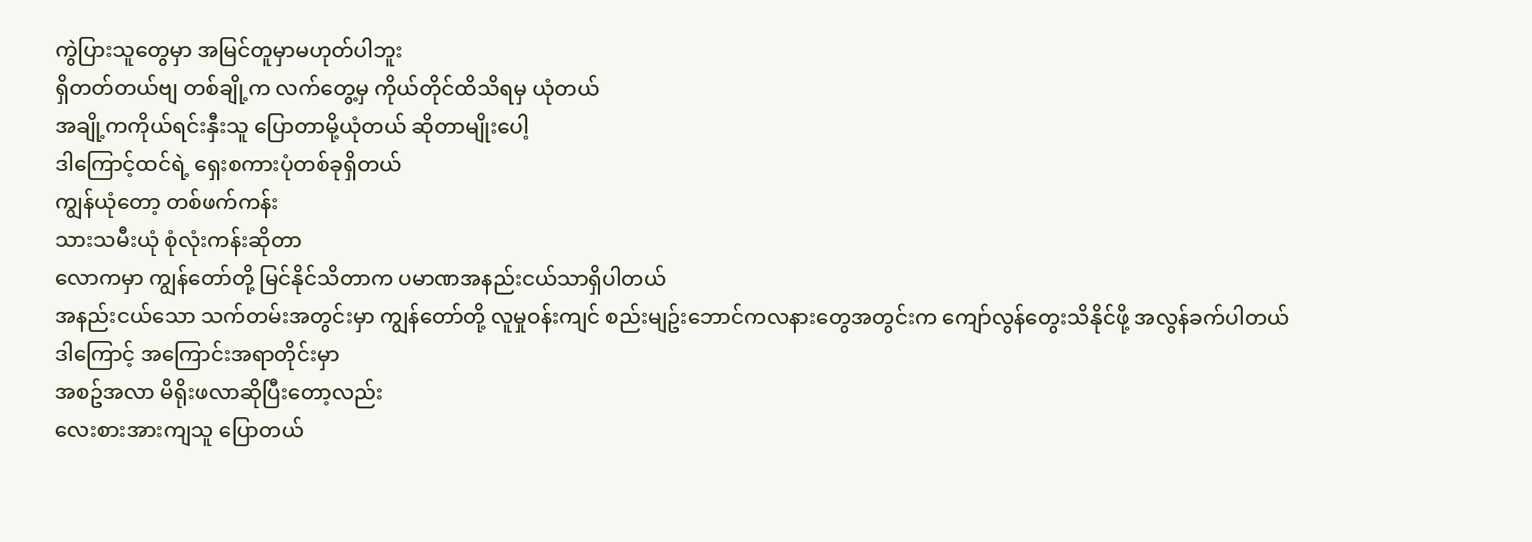ကွဲပြားသူတွေမှာ အမြင်တူမှာမဟုတ်ပါဘူး
ရှိတတ်တယ်ဗျ တစ်ချို့က လက်တွေ့မှ ကိုယ်တိုင်ထိသိရမှ ယုံတယ်
အချို့ကကိုယ်ရင်းနှီးသူ ပြောတာမို့ယုံတယ် ဆိုတာမျိုးပေါ့
ဒါကြောင့်ထင်ရဲ့ ရှေးစကားပုံတစ်ခုရှိတယ်
ကျွန်ယုံတော့ တစ်ဖက်ကန်း
သားသမီးယုံ စုံလုံးကန်းဆိုတာ
လောကမှာ ကျွန်တော်တို့ မြင်နိုင်သိတာက ပမာဏအနည်းငယ်သာရှိပါတယ်
အနည်းငယ်သော သက်တမ်းအတွင်းမှာ ကျွန်တော်တို့ လူမှုဝန်းကျင် စည်းမျဥ်းဘောင်ကလနားတွေအတွင်းက ကျော်လွန်တွေးသိနိုင်ဖို့ အလွန်ခက်ပါတယ်
ဒါကြောင့် အကြောင်းအရာတိုင်းမှာ
အစဥ်အလာ မိရိုးဖလာဆိုပြီးတော့လည်း
လေးစားအားကျသူ ပြောတယ်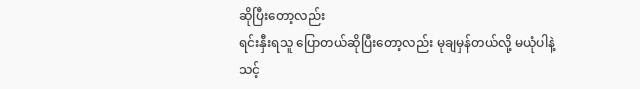ဆိုပြီးတော့လည်း
ရင်းနှီးရသူ ပြောတယ်ဆိုပြီးတော့လည်း မုချမှန်တယ်လို့ မယုံပါနဲ့
သင့်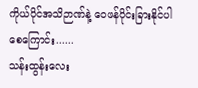ကိုယ်ပိုင်အသိဉာဏ်နဲ့ ဝေဖန်ပိုင်းခြားနိုင်ပါစေကြောင်း......
သန်းထွန်းလေး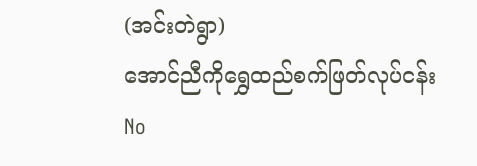(အင်းတဲရွာ)
အောင်ညီကိုရွှေထည်စက်ဖြတ်လုပ်ငန်း
No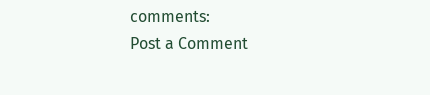comments:
Post a Comment